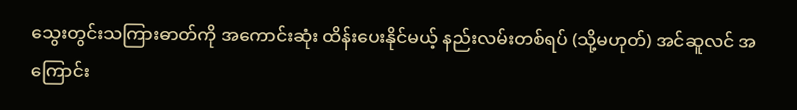သွေးတွင်းသကြားဓာတ်ကို အကောင်းဆုံး ထိန်းပေးနိုင်မယ့် နည်းလမ်းတစ်ရပ် (သို့မဟုတ်) အင်ဆူလင် အကြောင်း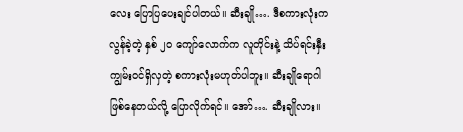လေး ပြောပြပေးချင်ပါတယ်။ ဆီးချို…. ဒီစကားလုံးက လွန်ခဲ့တဲ့ နှစ် ၂၀ ကျော်လောက်က လူတိုင်းနဲ့ သိပ်ရင်းနှီးကျွမ်းဝင်ရှိလှတဲ့ စကားလုံးမဟုတ်ပါဘူး။ ဆီးချိုရောဂါ ဖြစ်နေတယ်လို့ ပြောလိုက်ရင်။ အော်…. ဆီးချိုလား။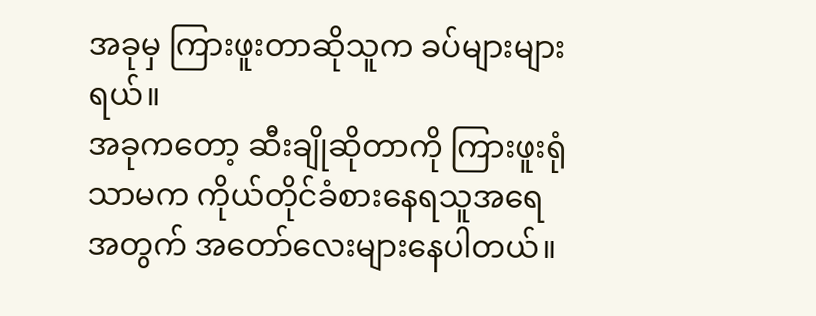အခုမှ ကြားဖူးတာဆိုသူက ခပ်များများရယ်။
အခုကတော့ ဆီးချိုဆိုတာကို ကြားဖူးရုံသာမက ကိုယ်တိုင်ခံစားနေရသူအရေအတွက် အတော်လေးများနေပါတယ်။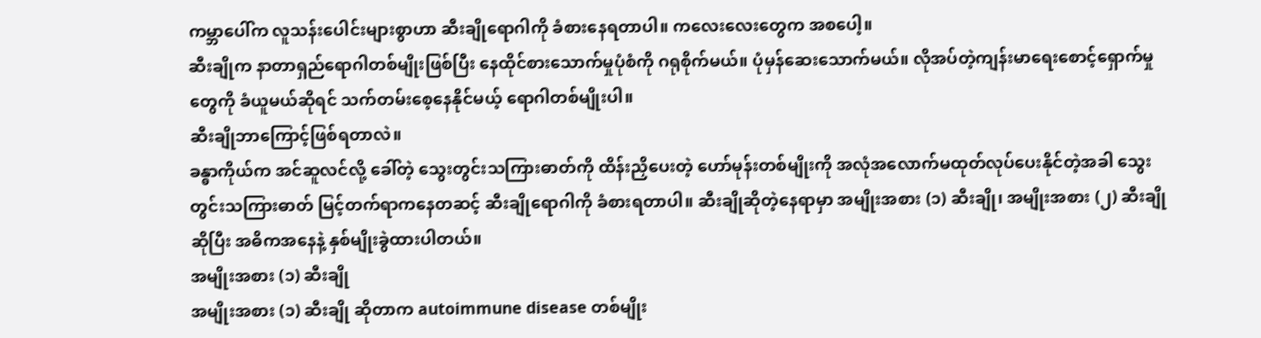ကမ္ဘာပေါ်က လူသန်းပေါင်းများစွာဟာ ဆီးချိုရောဂါကို ခံစားနေရတာပါ။ ကလေးလေးတွေက အစပေါ့။
ဆီးချိုက နာတာရှည်ရောဂါတစ်မျိုးဖြစ်ပြီး နေထိုင်စားသောက်မှုပုံစံကို ဂရုစိုက်မယ်။ ပုံမှန်ဆေးသောက်မယ်။ လိုအပ်တဲ့ကျန်းမာရေးစောင့်ရှောက်မှုတွေကို ခံယူမယ်ဆိုရင် သက်တမ်းစေ့နေနိုင်မယ့် ရောဂါတစ်မျိုးပါ။
ဆီးချိုဘာကြောင့်ဖြစ်ရတာလဲ။
ခန္ဓာကိုယ်က အင်ဆူလင်လို့ ခေါ်တဲ့ သွေးတွင်းသကြားဓာတ်ကို ထိန်းညှိပေးတဲ့ ဟော်မုန်းတစ်မျိုးကို အလုံအလောက်မထုတ်လုပ်ပေးနိုင်တဲ့အခါ သွေးတွင်းသကြားဓာတ် မြင့်တက်ရာကနေတဆင့် ဆီးချိုရောဂါကို ခံစားရတာပါ။ ဆီးချိုဆိုတဲ့နေရာမှာ အမျိုးအစား (၁) ဆီးချို၊ အမျိုးအစား (၂) ဆီးချိုဆိုပြီး အဓိကအနေနဲ့ နှစ်မျိုးခွဲထားပါတယ်။
အမျိုးအစား (၁) ဆီးချို
အမျိုးအစား (၁) ဆီးချို ဆိုတာက autoimmune disease တစ်မျိုး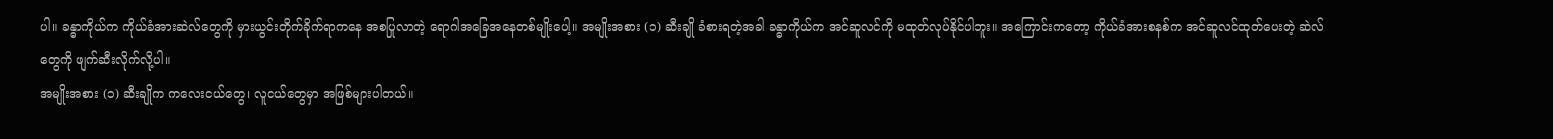ပါ။ ခန္ဓာကိုယ်က ကိုယ်ခံအားဆဲလ်တွေကို မှားယွင်းတိုက်ခိုက်ရာကနေ အစပြုလာတဲ့ ရောဂါအခြေအနေတစ်မျိုးပေါ့။ အမျိုးအစား (၁) ဆီးချို ခံစားရတဲ့အခါ ခန္ဓာကိုယ်က အင်ဆူလင်ကို မထုတ်လုပ်နိုင်ပါဘူး။ အကြောင်းကတော့ ကိုယ်ခံအားစနစ်က အင်ဆူလင်ထုတ်ပေးတဲ့ ဆဲလ်တွေကို ဖျက်ဆီးလိုက်လို့ပါ။
အမျိုးအစား (၁) ဆီးချိုက ကလေးငယ်တွေ၊ လူငယ်တွေမှာ အဖြစ်များပါတယ်။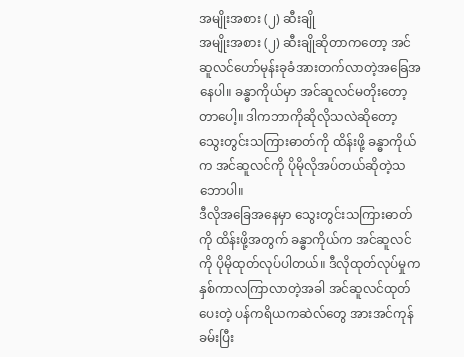အမျိုးအစား (၂) ဆီးချို
အမျိုးအစား (၂) ဆီးချိုဆိုတာကတော့ အင်ဆူလင်ဟော်မုန်းခုခံအားတက်လာတဲ့အခြေအနေပါ။ ခန္ဓာကိုယ်မှာ အင်ဆူလင်မတိုးတော့တာပေါ့။ ဒါကဘာကိုဆိုလိုသလဲဆိုတော့ သွေးတွင်းသကြားဓာတ်ကို ထိန်းဖို့ ခန္ဓာကိုယ်က အင်ဆူလင်ကို ပိုမိုလိုအပ်တယ်ဆိုတဲ့သဘောပါ။
ဒီလိုအခြေအနေမှာ သွေးတွင်းသကြားဓာတ်ကို ထိန်းဖို့အတွက် ခန္ဓာကိုယ်က အင်ဆူလင်ကို ပိုမိုထုတ်လုပ်ပါတယ်။ ဒီလိုထုတ်လုပ်မှုက နှစ်ကာလကြာလာတဲ့အခါ အင်ဆူလင်ထုတ်ပေးတဲ့ ပန်ကရိယကဆဲလ်တွေ အားအင်ကုန်ခမ်းပြီး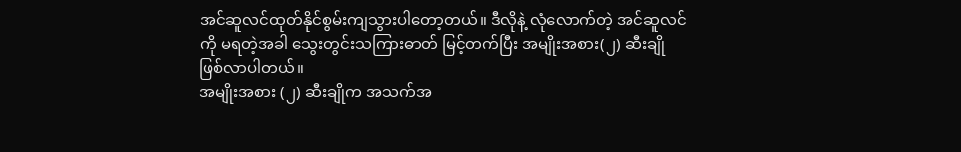အင်ဆူလင်ထုတ်နိုင်စွမ်းကျသွားပါတော့တယ်။ ဒီလိုနဲ့ လုံလောက်တဲ့ အင်ဆူလင်ကို မရတဲ့အခါ သွေးတွင်းသကြားဓာတ် မြင့်တက်ပြီး အမျိုးအစား(၂) ဆီးချို ဖြစ်လာပါတယ်။
အမျိုးအစား (၂) ဆီးချိုက အသက်အ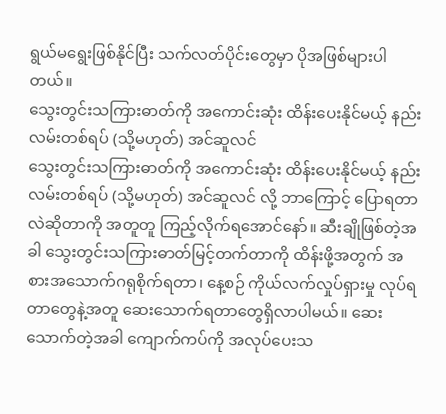ရွယ်မရွေးဖြစ်နိုင်ပြီး သက်လတ်ပိုင်းတွေမှာ ပိုအဖြစ်များပါတယ်။
သွေးတွင်းသကြားဓာတ်ကို အကောင်းဆုံး ထိန်းပေးနိုင်မယ့် နည်းလမ်းတစ်ရပ် (သို့မဟုတ်) အင်ဆူလင်
သွေးတွင်းသကြားဓာတ်ကို အကောင်းဆုံး ထိန်းပေးနိုင်မယ့် နည်းလမ်းတစ်ရပ် (သို့မဟုတ်) အင်ဆူလင် လို့ ဘာကြောင့် ပြောရတာလဲဆိုတာကို အတူတူ ကြည့်လိုက်ရအောင်နော်။ ဆီးချိုဖြစ်တဲ့အခါ သွေးတွင်းသကြားဓာတ်မြင့်တက်တာကို ထိန်းဖို့အတွက် အစားအသောက်ဂရုစိုက်ရတာ၊ နေ့စဉ် ကိုယ်လက်လှုပ်ရှားမှု လုပ်ရတာတွေနဲ့အတူ ဆေးသောက်ရတာတွေရှိလာပါမယ်။ ဆေးသောက်တဲ့အခါ ကျောက်ကပ်ကို အလုပ်ပေးသ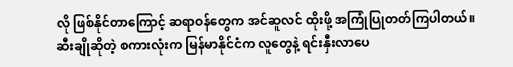လို ဖြစ်နိုင်တာကြောင့် ဆရာဝန်တွေက အင်ဆူလင် ထိုးဖို့ အကြုံပြုတတ်ကြပါတယ်။
ဆီးချိုဆိုတဲ့ စကားလုံးက မြန်မာနိုင်ငံက လူတွေနဲ့ ရင်းနှီးလာပေ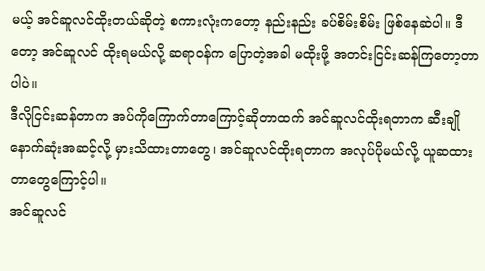မယ့် အင်ဆူလင်ထိုးတယ်ဆိုတဲ့ စကားလုံးကတော့ နည်းနည်း ခပ်စိမ်းစိမ်း ဖြစ်နေဆဲပါ။ ဒီတော့ အင်ဆူလင် ထိုးရမယ်လို့ ဆရာဝန်က ပြောတဲ့အခါ မထိုးဖို့ အတင်းငြင်းဆန်ကြတော့တာပါပဲ။
ဒီလိုငြင်းဆန်တာက အပ်ကိုကြောက်တာကြောင့်ဆိုတာထက် အင်ဆူလင်ထိုးရတာက ဆီးချိုနောက်ဆုံးအဆင့်လို့ မှားသိထားတာတွေ၊ အင်ဆူလင်ထိုးရတာက အလုပ်ပိုမယ်လို့ ယူဆထားတာတွေကြောင့်ပါ။
အင်ဆူလင်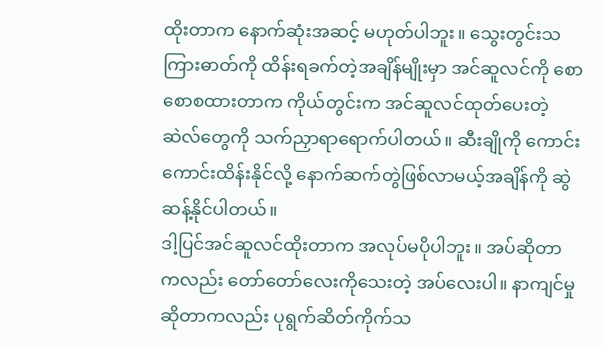ထိုးတာက နောက်ဆုံးအဆင့် မဟုတ်ပါဘူး။ သွေးတွင်းသကြားဓာတ်ကို ထိန်းရခက်တဲ့အချိန်မျိုးမှာ အင်ဆူလင်ကို စောစောစထားတာက ကိုယ်တွင်းက အင်ဆူလင်ထုတ်ပေးတဲ့ ဆဲလ်တွေကို သက်ညှာရာရောက်ပါတယ်။ ဆီးချိုကို ကောင်းကောင်းထိန်းနိုင်လို့ နောက်ဆက်တွဲဖြစ်လာမယ့်အချိန်ကို ဆွဲဆန့်နိုင်ပါတယ်။
ဒါ့ပြင်အင်ဆူလင်ထိုးတာက အလုပ်မပိုပါဘူး။ အပ်ဆိုတာကလည်း တော်တော်လေးကိုသေးတဲ့ အပ်လေးပါ။ နာကျင်မှုဆိုတာကလည်း ပုရွက်ဆိတ်ကိုက်သ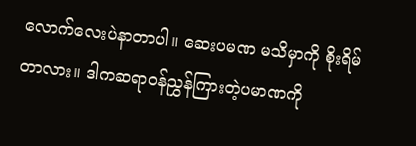လောက်လေးပဲနာတာပါ။ ဆေးပမဏ မသိမှာကို စိုးရိမ်တာလား။ ဒါကဆရာဝန်ညွှန်ကြားတဲ့ပမာဏကို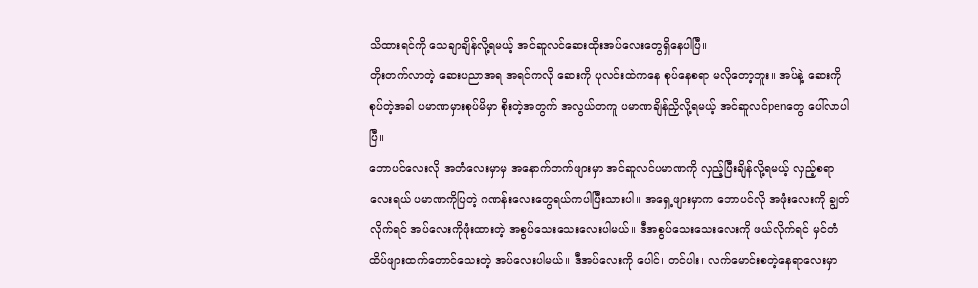သိထားရင်ကို သေချာချိန်လို့ရမယ့် အင်ဆူလင်ဆေးထိုးအပ်လေးတွေရှိနေပါပြီ။
တိုးတက်လာတဲ့ ဆေးပညာအရ အရင်ကလို ဆေးကို ပုလင်းထဲကနေ စုပ်နေစရာ မလိုတော့ဘူး။ အပ်နဲ့ ဆေးကို စုပ်တဲ့အခါ ပမာဏမှားစုပ်မိမှာ စိုးတဲ့အတွက် အလွယ်တကူ ပမာဏချိန်ညှိလို့ရမယ့် အင်ဆူလင်penတွေ ပေါ်လာပါပြီ။
ဘောပင်လေးလို အတံလေးမှာမှ အနောက်ဘက်ဖျားမှာ အင်ဆူလင်ပမာဏကို လှည့်ပြီးချိန်လို့ရမယ့် လှည့်စရာလေးရယ် ပမာဏကိုပြတဲ့ ဂဏန်းလေးတွေရယ်ကပါပြီးသားပါ။ အရှေ့ဖျားမှာက ဘောပင်လို အဖုံးလေးကို ချွတ်လိုက်ရင် အပ်လေးကိုဖုံးထားတဲ့ အစွပ်သေးသေးလေးပါမယ်။ ဒီအစွပ်သေးသေးလေးကို ဖယ်လိုက်ရင် မှင်တံထိပ်ဖျားထက်တောင်သေးတဲ့ အပ်လေးပါမယ်။ ဒီအပ်လေးကို ပေါင်၊ တင်ပါး၊ လက်မောင်းစတဲ့နေရာလေးမှာ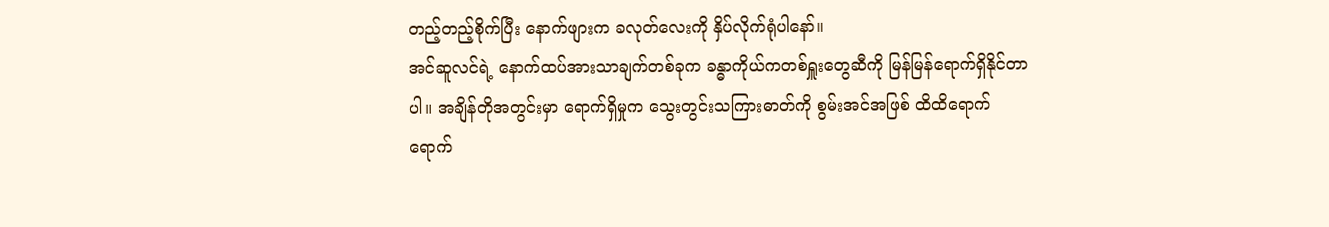တည့်တည့်စိုက်ပြီး နောက်ဖျားက ခလုတ်လေးကို နှိပ်လိုက်ရုံပါနော်။
အင်ဆူလင်ရဲ့ နောက်ထပ်အားသာချက်တစ်ခုက ခန္ဓာကိုယ်ကတစ်ရှူးတွေဆီကို မြန်မြန်ရောက်ရှိနိုင်တာပါ။ အချိန်တိုအတွင်းမှာ ရောက်ရှိမှုက သွေးတွင်းသကြားဓာတ်ကို စွမ်းအင်အဖြစ် ထိထိရောက်ရောက်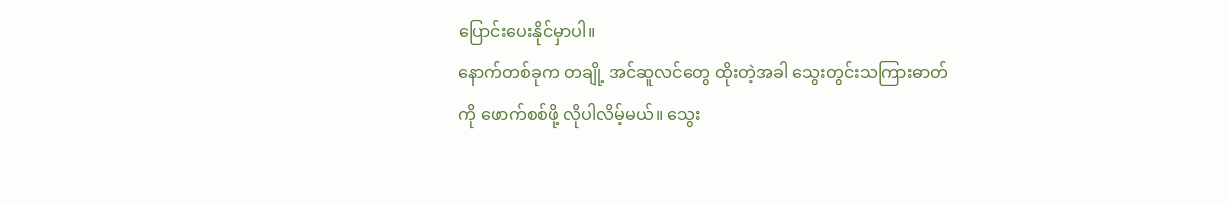ပြောင်းပေးနိုင်မှာပါ။
နောက်တစ်ခုက တချို့ အင်ဆူလင်တွေ ထိုးတဲ့အခါ သွေးတွင်းသကြားဓာတ်ကို ဖောက်စစ်ဖို့ လိုပါလိမ့်မယ်။ သွေး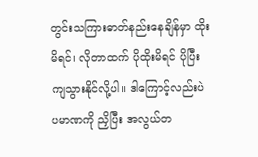တွင်းသကြားဓာတ်နည်းနေချိန်မှာ ထိုးမိရင်၊ လိုတာထက် ပိုထိုးမိရင် ပိုပြီးကျသွားနိုင်လို့ပါ။ ဒါကြောင့်လည်းပဲ ပမာဏကို ညှိပြီး အလွယ်တ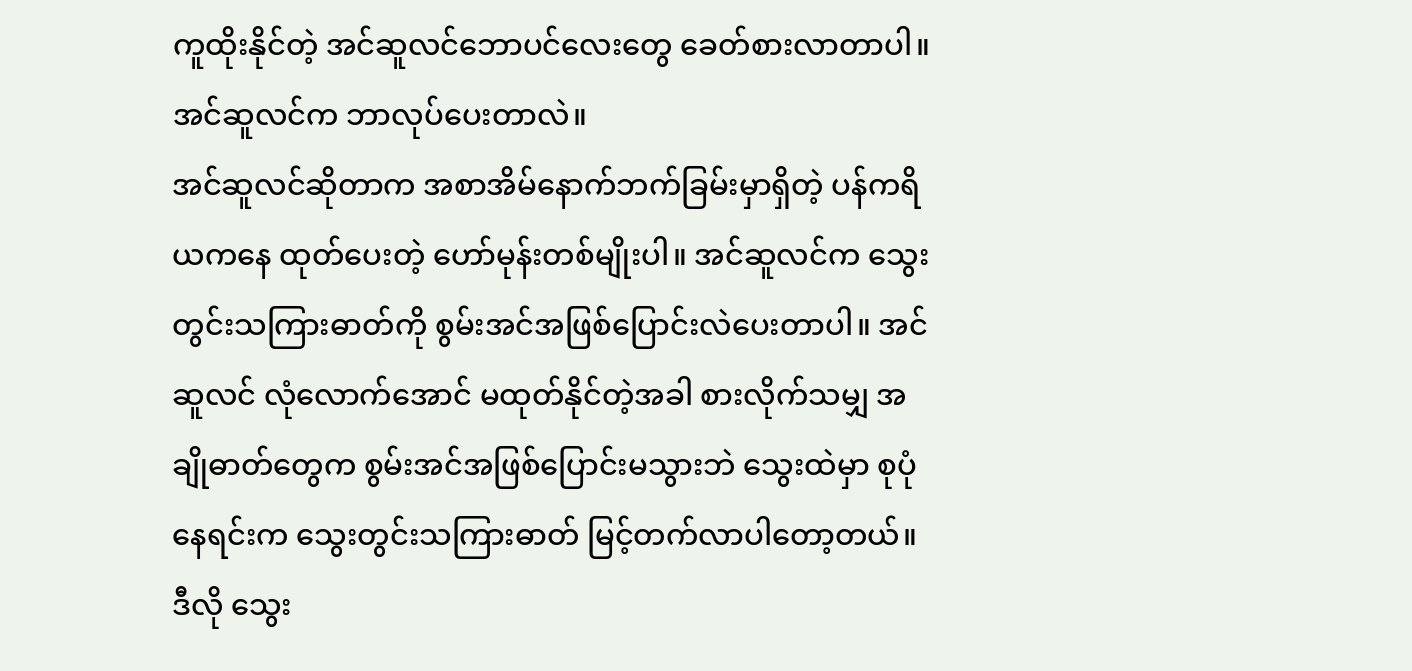ကူထိုးနိုင်တဲ့ အင်ဆူလင်ဘောပင်လေးတွေ ခေတ်စားလာတာပါ။
အင်ဆူလင်က ဘာလုပ်ပေးတာလဲ။
အင်ဆူလင်ဆိုတာက အစာအိမ်နောက်ဘက်ခြမ်းမှာရှိတဲ့ ပန်ကရိယကနေ ထုတ်ပေးတဲ့ ဟော်မုန်းတစ်မျိုးပါ။ အင်ဆူလင်က သွေးတွင်းသကြားဓာတ်ကို စွမ်းအင်အဖြစ်ပြောင်းလဲပေးတာပါ။ အင်ဆူလင် လုံလောက်အောင် မထုတ်နိုင်တဲ့အခါ စားလိုက်သမျှ အချိုဓာတ်တွေက စွမ်းအင်အဖြစ်ပြောင်းမသွားဘဲ သွေးထဲမှာ စုပုံနေရင်းက သွေးတွင်းသကြားဓာတ် မြင့်တက်လာပါတော့တယ်။
ဒီလို သွေး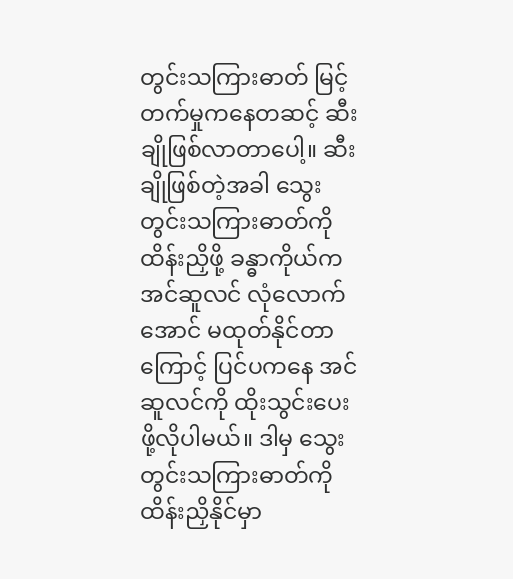တွင်းသကြားဓာတ် မြင့်တက်မှုကနေတဆင့် ဆီးချိုဖြစ်လာတာပေါ့။ ဆီးချိုဖြစ်တဲ့အခါ သွေးတွင်းသကြားဓာတ်ကို ထိန်းညှိဖို့ ခန္ဓာကိုယ်က အင်ဆူလင် လုံလောက်အောင် မထုတ်နိုင်တာကြောင့် ပြင်ပကနေ အင်ဆူလင်ကို ထိုးသွင်းပေးဖို့လိုပါမယ်။ ဒါမှ သွေးတွင်းသကြားဓာတ်ကို ထိန်းညှိနိုင်မှာ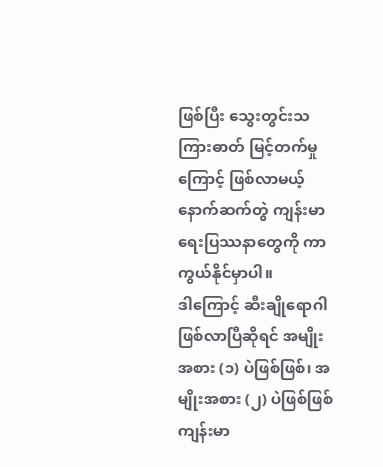ဖြစ်ပြီး သွေးတွင်းသကြားဓာတ် မြင့်တက်မှုကြောင့် ဖြစ်လာမယ့် နောက်ဆက်တွဲ ကျန်းမာရေးပြဿနာတွေကို ကာကွယ်နိုင်မှာပါ။
ဒါကြောင့် ဆီးချိုရောဂါဖြစ်လာပြီဆိုရင် အမျိုးအစား (၁) ပဲဖြစ်ဖြစ်၊ အမျိုးအစား (၂) ပဲဖြစ်ဖြစ် ကျန်းမာ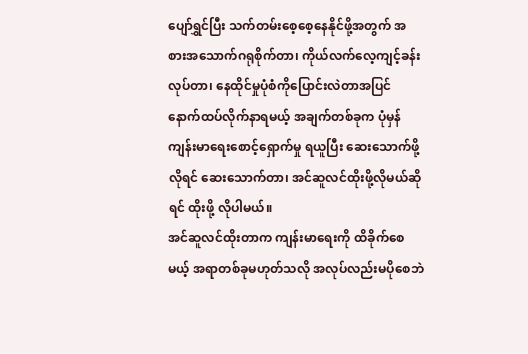ပျော်ရွှင်ပြီး သက်တမ်းစေ့စေ့နေနိုင်ဖို့အတွက် အစားအသောက်ဂရုစိုက်တာ၊ ကိုယ်လက်လေ့ကျင့်ခန်းလုပ်တာ၊ နေထိုင်မှုပုံစံကိုပြောင်းလဲတာအပြင် နောက်ထပ်လိုက်နာရမယ့် အချက်တစ်ခုက ပုံမှန်ကျန်းမာရေးစောင့်ရှောက်မှု ရယူပြီး ဆေးသောက်ဖို့လိုရင် ဆေးသောက်တာ၊ အင်ဆူလင်ထိုးဖို့လိုမယ်ဆိုရင် ထိုးဖို့ လိုပါမယ်။
အင်ဆူလင်ထိုးတာက ကျန်းမာရေးကို ထိခိုက်စေမယ့် အရာတစ်ခုမဟုတ်သလို အလုပ်လည်းမပိုစေဘဲ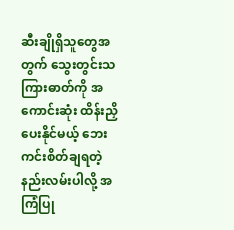ဆီးချိုရှိသူတွေအတွက် သွေးတွင်းသကြားဓာတ်ကို အကောင်းဆုံး ထိန်းညှိပေးနိုင်မယ့် ဘေးကင်းစိတ်ချရတဲ့နည်းလမ်းပါလို့ အကြံပြု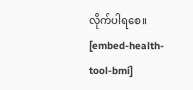လိုက်ပါရစေ။
[embed-health-tool-bmi]